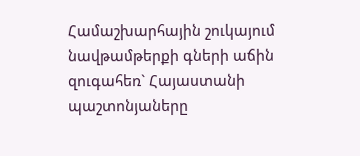Համաշխարհային շուկայում նավթամթերքի գների աճին զուգահեռ` Հայաստանի պաշտոնյաները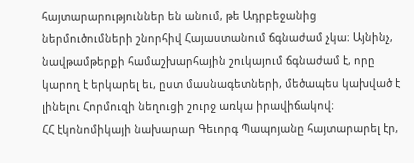հայտարարություններ են անում, թե Ադրբեջանից ներմուծումների շնորհիվ Հայաստանում ճգնաժամ չկա։ Այնինչ, նավթամթերքի համաշխարհային շուկայում ճգնաժամ է, որը կարող է երկարել եւ, ըստ մասնագետների, մեծապես կախված է լինելու Հորմուզի նեղուցի շուրջ առկա իրավիճակով։
ՀՀ էկոնոմիկայի նախարար Գեւորգ Պապոյանը հայտարարել էր,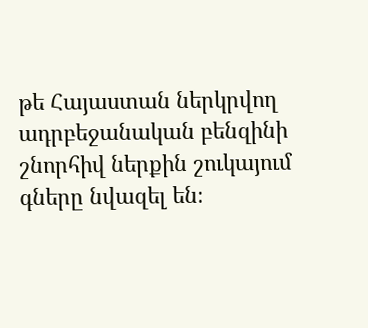թե Հայաստան ներկրվող ադրբեջանական բենզինի շնորհիվ ներքին շուկայում գները նվազել են։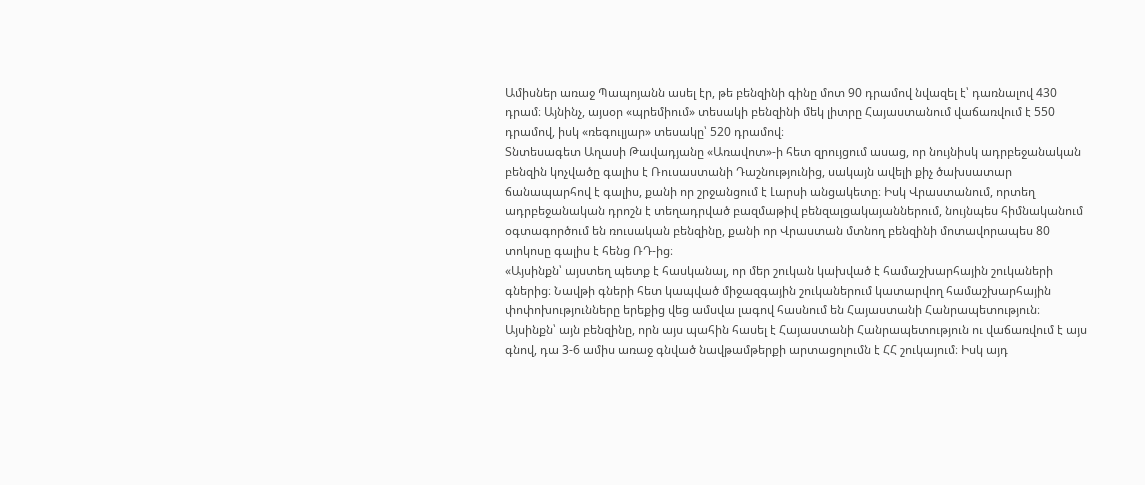Ամիսներ առաջ Պապոյանն ասել էր, թե բենզինի գինը մոտ 90 դրամով նվազել է՝ դառնալով 430 դրամ։ Այնինչ, այսօր «պրեմիում» տեսակի բենզինի մեկ լիտրը Հայաստանում վաճառվում է 550 դրամով, իսկ «ռեգուլյար» տեսակը՝ 520 դրամով։
Տնտեսագետ Աղասի Թավադյանը «Առավոտ»-ի հետ զրույցում ասաց, որ նույնիսկ ադրբեջանական բենզին կոչվածը գալիս է Ռուսաստանի Դաշնությունից, սակայն ավելի քիչ ծախսատար ճանապարհով է գալիս, քանի որ շրջանցում է Լարսի անցակետը։ Իսկ Վրաստանում, որտեղ ադրբեջանական դրոշն է տեղադրված բազմաթիվ բենզալցակայաններում, նույնպես հիմնականում օգտագործում են ռուսական բենզինը, քանի որ Վրաստան մտնող բենզինի մոտավորապես 80 տոկոսը գալիս է հենց ՌԴ-ից։
«Այսինքն՝ այստեղ պետք է հասկանալ, որ մեր շուկան կախված է համաշխարհային շուկաների գներից։ Նավթի գների հետ կապված միջազգային շուկաներում կատարվող համաշխարհային փոփոխությունները երեքից վեց ամսվա լագով հասնում են Հայաստանի Հանրապետություն։ Այսինքն՝ այն բենզինը, որն այս պահին հասել է Հայաստանի Հանրապետություն ու վաճառվում է այս գնով, դա 3-6 ամիս առաջ գնված նավթամթերքի արտացոլումն է ՀՀ շուկայում։ Իսկ այդ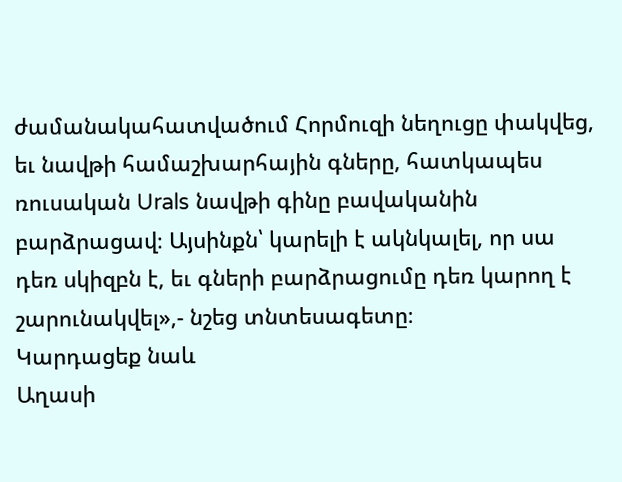ժամանակահատվածում Հորմուզի նեղուցը փակվեց, եւ նավթի համաշխարհային գները, հատկապես ռուսական Urals նավթի գինը բավականին բարձրացավ։ Այսինքն՝ կարելի է ակնկալել, որ սա դեռ սկիզբն է, եւ գների բարձրացումը դեռ կարող է շարունակվել»,- նշեց տնտեսագետը։
Կարդացեք նաև
Աղասի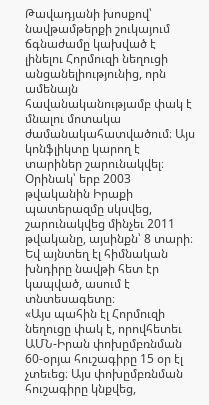Թավադյանի խոսքով՝ նավթամթերքի շուկայում ճգնաժամը կախված է լինելու Հորմուզի նեղուցի անցանելիությունից, որն ամենայն հավանականությամբ փակ է մնալու մոտակա ժամանակահատվածում։ Այս կոնֆլիկտը կարող է տարիներ շարունակվել։ Օրինակ՝ երբ 2003 թվականին Իրաքի պատերազմը սկսվեց, շարունակվեց մինչեւ 2011 թվականը, այսինքն՝ 8 տարի։ Եվ այնտեղ էլ հիմնական խնդիրը նավթի հետ էր կապված, ասում է տնտեսագետը։
«Այս պահին էլ Հորմուզի նեղուցը փակ է, որովհետեւ ԱՄՆ-Իրան փոխըմբռնման 60-օրյա հուշագիրը 15 օր էլ չտեւեց։ Այս փոխըմբռնման հուշագիրը կնքվեց,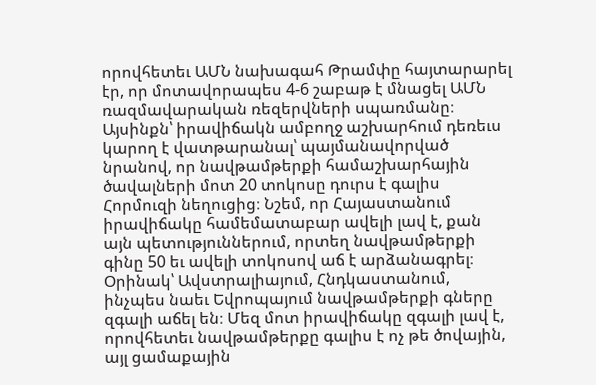որովհետեւ ԱՄՆ նախագահ Թրամփը հայտարարել էր, որ մոտավորապես 4-6 շաբաթ է մնացել ԱՄՆ ռազմավարական ռեզերվների սպառմանը։ Այսինքն՝ իրավիճակն ամբողջ աշխարհում դեռեւս կարող է վատթարանալ՝ պայմանավորված նրանով, որ նավթամթերքի համաշխարհային ծավալների մոտ 20 տոկոսը դուրս է գալիս Հորմուզի նեղուցից։ Նշեմ, որ Հայաստանում իրավիճակը համեմատաբար ավելի լավ է, քան այն պետություններում, որտեղ նավթամթերքի գինը 50 եւ ավելի տոկոսով աճ է արձանագրել։ Օրինակ՝ Ավստրալիայում, Հնդկաստանում, ինչպես նաեւ Եվրոպայում նավթամթերքի գները զգալի աճել են։ Մեզ մոտ իրավիճակը զգալի լավ է, որովհետեւ նավթամթերքը գալիս է ոչ թե ծովային, այլ ցամաքային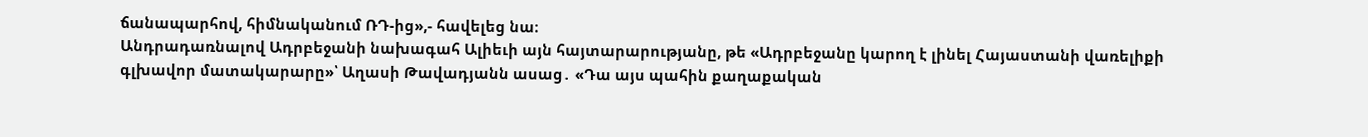ճանապարհով, հիմնականում ՌԴ-ից»,- հավելեց նա։
Անդրադառնալով Ադրբեջանի նախագահ Ալիեւի այն հայտարարությանը, թե «Ադրբեջանը կարող է լինել Հայաստանի վառելիքի գլխավոր մատակարարը»՝ Աղասի Թավադյանն ասաց․ «Դա այս պահին քաղաքական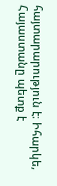հայտարարություն է։ Իհարկե, Հայաստանը պետք է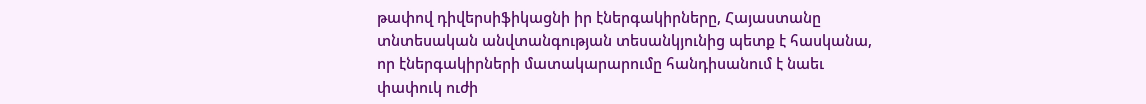թափով դիվերսիֆիկացնի իր էներգակիրները, Հայաստանը տնտեսական անվտանգության տեսանկյունից պետք է հասկանա, որ էներգակիրների մատակարարումը հանդիսանում է նաեւ փափուկ ուժի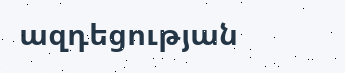ազդեցության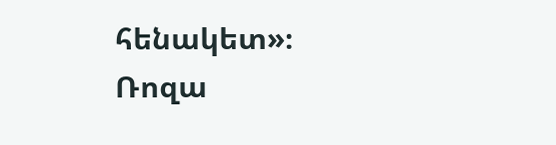հենակետ»։
Ռոզա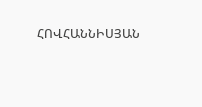ՀՈՎՀԱՆՆԻՍՅԱՆ